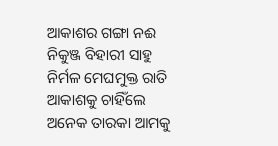ଆକାଶର ଗଙ୍ଗା ନଈ
ନିକୁଞ୍ଜ ବିହାରୀ ସାହୁ
ନିର୍ମଳ ମେଘମୁକ୍ତ ରାତି ଆକାଶକୁ ଚାହିଁଲେ ଅନେକ ତାରକା ଆମକୁ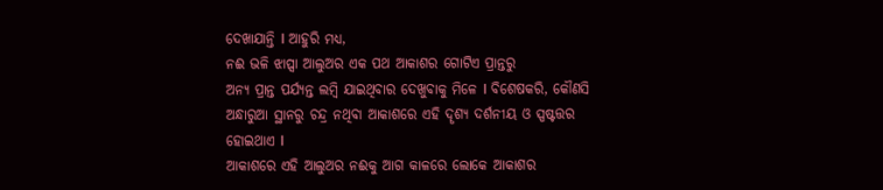ଦେଖାଯାନ୍ତି I ଆହୁରି ମଧ୍ୟ,
ନଈ ଭଳି ଝାପ୍ସା ଆଲୁଅର ଏକ ପଥ ଆକାଶର ଗୋଟିଏ ପ୍ରାନ୍ତରୁ
ଅନ୍ୟ ପ୍ରାନ୍ତ ପର୍ଯ୍ୟନ୍ତ ଲମ୍ବି ଯାଇଥିବାର ଦେଖୁବାକୁ ମିଳେ I ବିଶେଷକରି, କୌଣସି
ଅନ୍ଧାରୁଆ ସ୍ଥାନରୁ ଚନ୍ଦ୍ର ନଥିବା ଆକାଶରେ ଏହି ଦୄଶ୍ୟ ଦର୍ଶନୀୟ ଓ ସ୍ପଷ୍ଟତ୍ତର
ହୋଇଥାଏ I
ଆକାଶରେ ଏହି ଆଲୁଅର ନଈକୁ ଆଗ କାଳରେ ଲୋକେ ଆକାଶର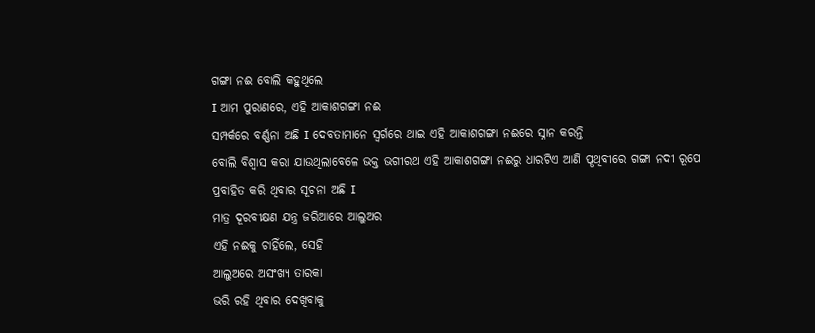ଗଙ୍ଗା ନଈ ବୋଲି କହୁଥିଲେ
I ଆମ ପୁରାଣରେ, ଏହି ଆକାଶଗଙ୍ଗା ନଈ
ସମ୍ପର୍କରେ ବର୍ଣ୍ଣନା ଅଛି I ଦେବତାମାନେ ସ୍ୱର୍ଗରେ ଥାଇ ଏହି ଆକାଶଗଙ୍ଗା ନଈରେ ସ୍ନାନ କରନ୍ତି
ବୋଲି ବିଶ୍ୱାସ କରା ଯାଉଥିଲାବେଳେ ଭକ୍ତ ଭଗୀରଥ ଏହି ଆକାଶଗଙ୍ଗା ନଈରୁ ଧାରଟିଏ ଆଣି ପୄଥିବୀରେ ଗଙ୍ଗା ନଦୀ ରୂପେ
ପ୍ରବାହିତ କରି ଥିବାର ସୂଚନା ଅଛି I
ମାତ୍ର ଦୂରବୀକ୍ଷଣ ଯନ୍ତ୍ର ଜରିଆରେ ଆଲୁଅର
ଏହି ନଈକୁ ଚାହିଁଲେ, ସେହି
ଆଲୁଅରେ ଅସଂଖ୍ୟ ତାରକା
ଭରି ରହି ଥିବାର ଦେଖିବାକୁ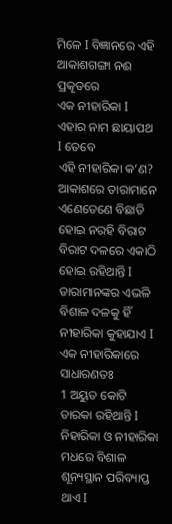ମିଳେ I ବିଜ୍ଞାନରେ ଏହି ଆକାଶଗଙ୍ଗା ନଈ ପ୍ରକୄତରେ
ଏକ ନୀହାରିକା I ଏହାର ନାମ ଛାୟାପଥ I ତେବେ
ଏହି ନୀହାରିକା କ’ଣ?
ଆକାଶରେ ତାରାମାନେ ଏଣେତେଣେ ବିଛାଡି
ହୋଇ ନରହି ବିରାଟ ବିରାଟ ଦଳରେ ଏକାଠି ହୋଇ ରହିଥାନ୍ତି I ତାରାମାନଙ୍କର ଏଭଳି ବିଶାଳ ଦଳକୁ ହିଁ
ନୀହାରିକା କୁହାଯାଏ I ଏକ ନୀହାରିକାରେ ସାଧାରଣତଃ
1 ଅୟୁତ କୋଟି ତାରକା ରହିଥାନ୍ତି I ନିହାରିକା ଓ ନୀହାରିକା ମଧରେ ବିଶାଳ ଶୂନ୍ୟସ୍ଥାନ ପରିବ୍ୟାପ୍ତ
ଥାଏ I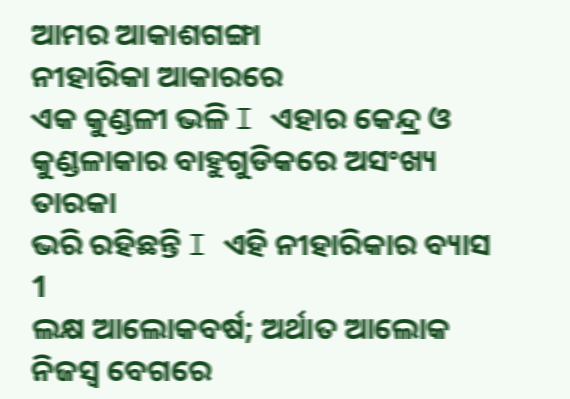ଆମର ଆକାଶଗଙ୍ଗା
ନୀହାରିକା ଆକାରରେ
ଏକ କୁଣ୍ଡଳୀ ଭଳି I ଏହାର କେନ୍ଦ୍ର ଓ କୁଣ୍ଡଳାକାର ବାହୁଗୁଡିକରେ ଅସଂଖ୍ୟ ତାରକା
ଭରି ରହିଛନ୍ତି I ଏହି ନୀହାରିକାର ବ୍ୟାସ 1
ଲକ୍ଷ ଆଲୋକବର୍ଷ; ଅର୍ଥାତ ଆଲୋକ ନିଜସ୍ୱ ବେଗରେ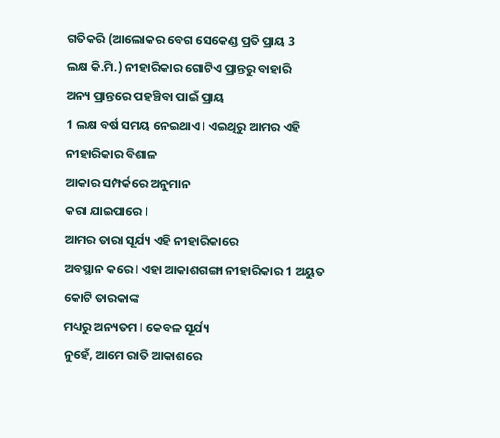ଗତିକରି (ଆଲୋକର ବେଗ ସେକେଣ୍ଡ ପ୍ରତି ପ୍ରାୟ 3
ଲକ୍ଷ କି.ମି.) ନୀହାରିକାର ଗୋଟିଏ ପ୍ରାନ୍ତରୁ ବାହାରି
ଅନ୍ୟ ପ୍ରାନ୍ତରେ ପହଞ୍ଚିବା ପାଇଁ ପ୍ରାୟ
1 ଲକ୍ଷ ବର୍ଷ ସମୟ ନେଇଥାଏ I ଏଇଥିରୁ ଆମର ଏହି ନୀହାରିକାର ବିଶାଳ
ଆକାର ସମ୍ପର୍କରେ ଅନୁମାନ
କରା ଯାଇପାରେ I
ଆମର ତାରା ସୂର୍ଯ୍ୟ ଏହି ନୀହାରିକାରେ
ଅବସ୍ଥାନ କରେ I ଏହା ଆକାଶଗଙ୍ଗା ନୀହାରିକାର 1 ଅୟୁତ କୋଟି ତାରକାଙ୍କ
ମଧ୍ୟରୁ ଅନ୍ୟତମ I କେବଳ ସୂର୍ଯ୍ୟ
ନୁହେଁ, ଆମେ ରାତି ଆକାଶରେ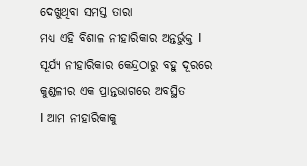ଦେଖୁଥିବା ସମସ୍ତ ତାରା
ମଧ୍ୟ ଏହି ବିଶାଳ ନୀହାରିକାର ଅନ୍ତର୍ଭୁକ୍ତ I ସୂର୍ଯ୍ୟ ନୀହାରିକାର କେନ୍ଦ୍ରଠାରୁ ବହୁ ଦୂରରେ କୁଣ୍ଡଳୀର ଏକ ପ୍ରାନ୍ତଭାଗରେ ଅବସ୍ଥିତ
I ଆମ ନୀହାରିକାକୁ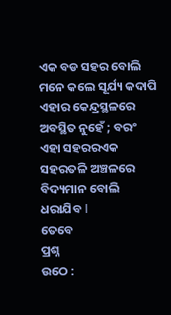ଏକ ବଡ ସହର ବୋଲି ମନେ କଲେ ସୂର୍ଯ୍ୟ କଦାପି ଏହାର କେନ୍ଦ୍ରସ୍ଥଳରେ ଅବସ୍ଥିତ ନୁହେଁ ; ବରଂ ଏହା ସହରରଏକ ସହରତଳି ଅଞ୍ଚଳରେ ବିଦ୍ୟମାନ ବୋଲି ଧରାଯିବ I
ତେବେ
ପ୍ରଶ୍ନ
ଉଠେ :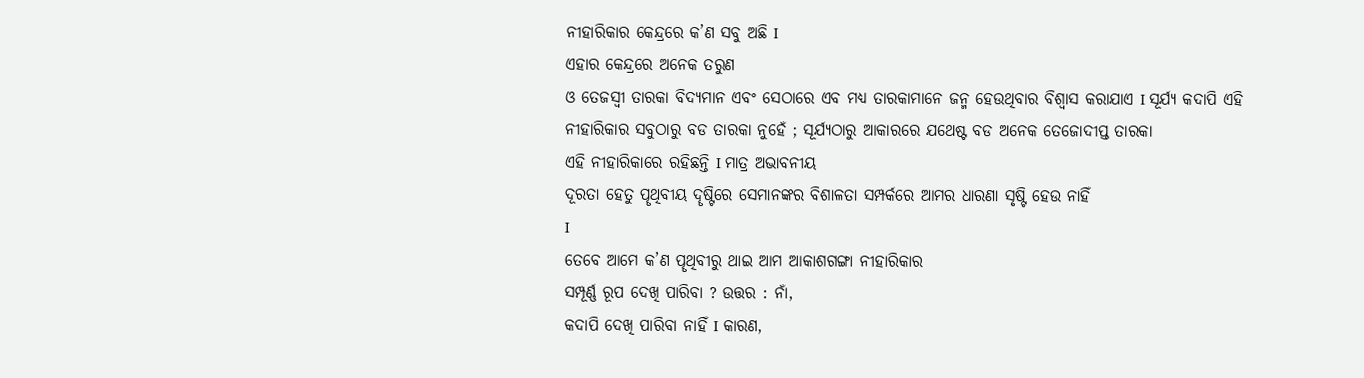ନୀହାରିକାର କେନ୍ଦ୍ରରେ କ’ଣ ସବୁ ଅଛି I
ଏହାର କେନ୍ଦ୍ରରେ ଅନେକ ତରୁଣ
ଓ ତେଜସ୍ୱୀ ତାରକା ବିଦ୍ୟମାନ ଏବଂ ସେଠାରେ ଏବ ମଧ୍ୟ ତାରକାମାନେ ଜନ୍ମ ହେଉଥିବାର ବିଶ୍ୱାସ କରାଯାଏ I ସୂର୍ଯ୍ୟ କଦାପି ଏହି ନୀହାରିକାର ସବୁଠାରୁ ବଡ ତାରକା ନୁହେଁ ; ସୂର୍ଯ୍ୟଠାରୁ ଆକାରରେ ଯଥେଷ୍ଟ ବଡ ଅନେକ ତେଜୋଦୀପ୍ତ ତାରକା
ଏହି ନୀହାରିକାରେ ରହିଛନ୍ତି I ମାତ୍ର ଅଭାବନୀୟ
ଦୂରତା ହେତୁ ପୄଥିବୀୟ ଦୄଷ୍ଟିରେ ସେମାନଙ୍କର ବିଶାଳତା ସମ୍ପର୍କରେ ଆମର ଧାରଣା ସୃଷ୍ଟି ହେଉ ନାହିଁ
I
ତେବେ ଆମେ କ’ଣ ପୄଥିବୀରୁ ଥାଇ ଆମ ଆକାଶଗଙ୍ଗା ନୀହାରିକାର
ସମ୍ପୂର୍ଣ୍ଣ ରୂପ ଦେଖି ପାରିବା ? ଉତ୍ତର : ନାଁ,
କଦାପି ଦେଖି ପାରିବା ନାହିଁ I କାରଣ,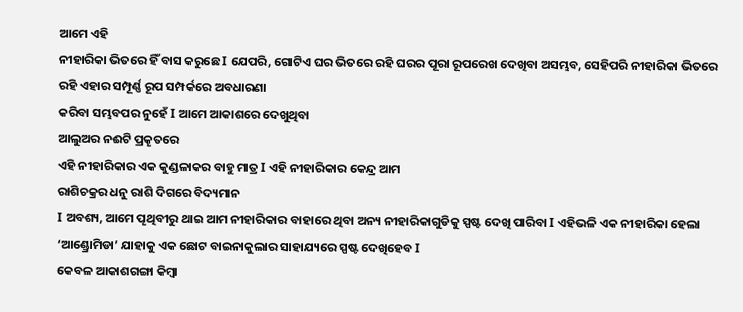ଆମେ ଏହି
ନୀହାରିକା ଭିତରେ ହିଁ ବାସ କରୁଛେ I ଯେପରି, ଗୋଟିଏ ଘର ଭିତରେ ରହି ଘରର ପୂରା ରୂପରେଖ ଦେଖିବା ଅସମ୍ଭବ, ସେହିପରି ନୀହାରିକା ଭିତରେ ରହି ଏହାର ସମ୍ପୂର୍ଣ୍ଣ ରୂପ ସମ୍ପର୍କରେ ଅବଧାରଣା
କରିବା ସମ୍ଭବପର ନୁହେଁ I ଆମେ ଆକାଶରେ ଦେଖୁଥିବା
ଆଲୁଅର ନଈଟି ପ୍ରକୄତରେ
ଏହି ନୀହାରିକାର ଏକ କୁଣ୍ଡଳାକର ବାହୁ ମାତ୍ର I ଏହି ନୀହାରିକାର କେନ୍ଦ୍ର ଆମ
ରାଶିଚକ୍ରର ଧନୁ ରାଶି ଦିଗରେ ବିଦ୍ୟମାନ
I ଅବଶ୍ୟ, ଆମେ ପୄଥିବୀରୁ ଥାଇ ଆମ ନୀହାରିକାର ବାହାରେ ଥିବା ଅନ୍ୟ ନୀହାରିକାଗୁଡିକୁ ସ୍ପଷ୍ଟ ଦେଖି ପାରିବା I ଏହିଭଳି ଏକ ନୀହାରିକା ହେଲା ‘ଆଣ୍ଡ୍ରୋମିଡା’ ଯାହାକୁ ଏକ ଛୋଟ ବାଇନାକୁଲାର ସାହାଯ୍ୟରେ ସ୍ପଷ୍ଟ ଦେଖିହେବ I
କେବଳ ଆକାଶଗଙ୍ଗା କିମ୍ବା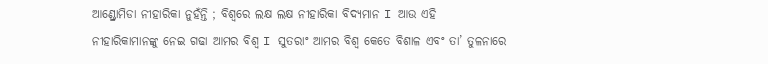ଆଣ୍ଡ୍ରୋମିଡା ନୀହାରିକା ନୁହଁନ୍ତି ; ବିଶ୍ୱରେ ଲକ୍ଷ ଲକ୍ଷ ନୀହାରିକା ବିଦ୍ୟମାନ I ଆଉ ଏହି
ନୀହାରିକାମାନଙ୍କୁ ନେଇ ଗଢା ଆମର ବିଶ୍ୱ I ସୁତରାଂ ଆମର ବିଶ୍ୱ କେତେ ବିଶାଳ ଏବଂ ତା’ ତୁଳନାରେ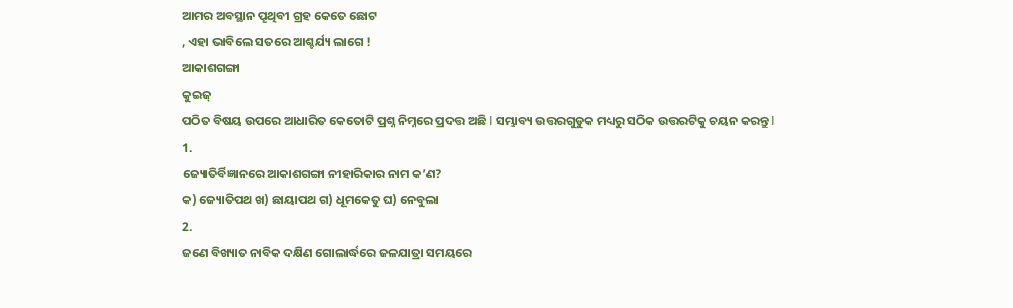ଆମର ଅବସ୍ଥାନ ପୄଥିବୀ ଗ୍ରହ କେତେ ଛୋଟ
, ଏହା ଭାବିଲେ ସତରେ ଆଶ୍ଚର୍ଯ୍ୟ ଲାଗେ !
ଆକାଶଗଙ୍ଗା
କୁଇଜ୍
ପଠିତ ବିଷୟ ଉପରେ ଆଧାରିତ କେତୋଟି ପ୍ରଶ୍ନ ନିମ୍ନରେ ପ୍ରଦତ୍ତ ଅଛି I ସମ୍ଭାବ୍ୟ ଉତ୍ତରଗୁଡୁକ ମଧ୍ୟରୁ ସଠିକ ଉତ୍ତରଟିକୁ ଚୟନ କରନ୍ତୁ I
1.
ଜ୍ୟୋତିର୍ବିଜ୍ଞାନରେ ଆକାଶଗଙ୍ଗା ନୀହାରିକାର ନାମ କ’ଣ?
କ) ଜ୍ୟୋତିପଥ ଖ) ଛାୟାପଥ ଗ) ଧୂମକେତୁ ଘ) ନେବୁଲା
2.
ଜଣେ ବିଖ୍ୟାତ ନାବିକ ଦକ୍ଷିଣ ଗୋଲାର୍ଦ୍ଧରେ ଜଳଯାତ୍ରା ସମୟରେ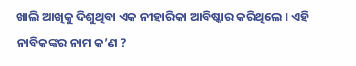ଖାଲି ଆଖିକୁ ଦିଶୁଥିବା ଏକ ନୀହାରିକା ଆବିଷ୍କାର କରିଥିଲେ I ଏହି ନାବିକଙ୍କର ନାମ କ’ଣ ?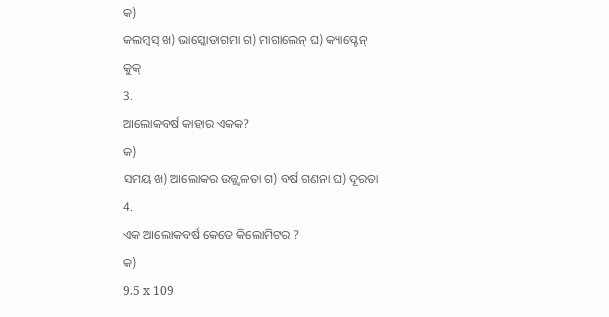କ)
କଲମ୍ବସ୍ ଖ) ଭାସ୍କୋଡାଗମା ଗ) ମାଗାଲେନ୍ ଘ) କ୍ୟାପ୍ଟେନ୍
କୁକ୍
3.
ଆଲୋକବର୍ଷ କାହାର ଏକକ?
କ)
ସମୟ ଖ) ଆଲୋକର ଉଜ୍ଜ୍ୱଳତା ଗ) ବର୍ଷ ଗଣନା ଘ) ଦୂରତା
4.
ଏକ ଆଲୋକବର୍ଷ କେତେ କିଲୋମିଟର ?
କ)
9.5 x 109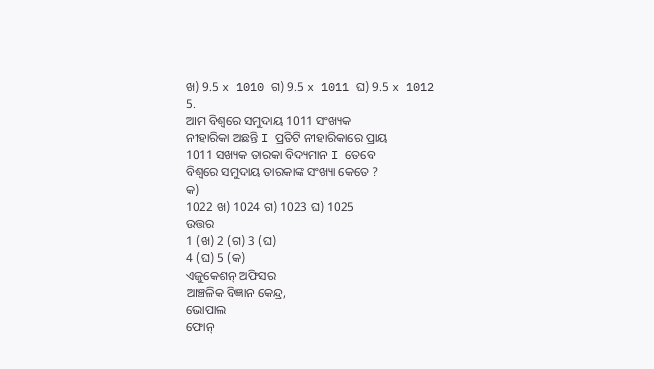ଖ) 9.5 x 1010 ଗ) 9.5 x 1011 ଘ) 9.5 x 1012
5.
ଆମ ବିଶ୍ୱରେ ସମୁଦାୟ 1011 ସଂଖ୍ୟକ
ନୀହାରିକା ଅଛନ୍ତି I ପ୍ରତିଟି ନୀହାରିକାରେ ପ୍ରାୟ
1011 ସଖ୍ୟକ ତାରକା ବିଦ୍ୟମାନ I ତେବେ
ବିଶ୍ୱରେ ସମୁଦାୟ ତାରକାଙ୍କ ସଂଖ୍ୟା କେତେ ?
କ)
1022 ଖ) 1024 ଗ) 1023 ଘ) 1025
ଉତ୍ତର
1 (ଖ) 2 (ଗ) 3 (ଘ)
4 (ଘ) 5 (କ)
ଏଜୁକେଶନ୍ ଅଫିସର
ଆଞ୍ଚଳିକ ବିଜ୍ଞାନ କେନ୍ଦ୍ର,
ଭୋପାଲ
ଫୋନ୍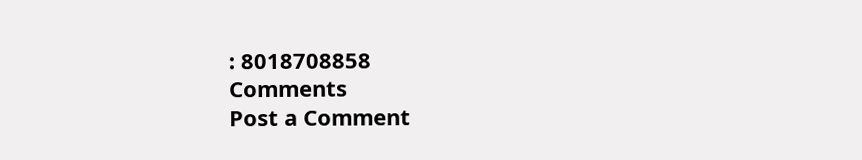: 8018708858
Comments
Post a Comment